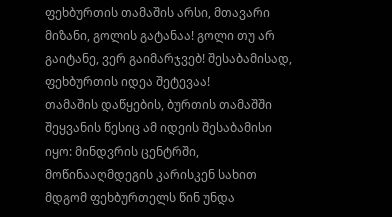ფეხბურთის თამაშის არსი, მთავარი მიზანი, გოლის გატანაა! გოლი თუ არ გაიტანე, ვერ გაიმარჯვებ! შესაბამისად, ფეხბურთის იდეა შეტევაა!
თამაშის დაწყების, ბურთის თამაშში შეყვანის წესიც ამ იდეის შესაბამისი იყო: მინდვრის ცენტრში, მოწინააღმდეგის კარისკენ სახით მდგომ ფეხბურთელს წინ უნდა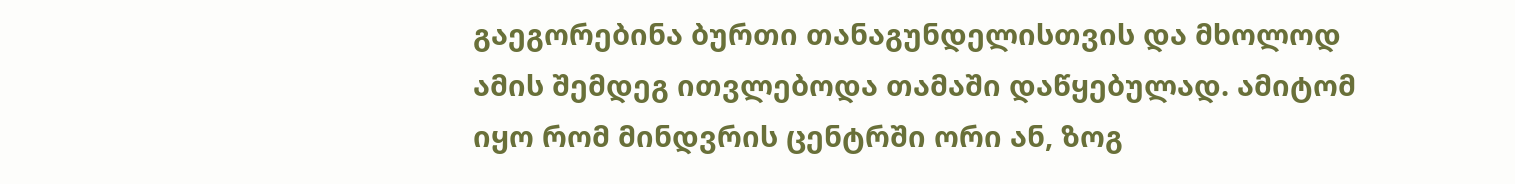გაეგორებინა ბურთი თანაგუნდელისთვის და მხოლოდ ამის შემდეგ ითვლებოდა თამაში დაწყებულად. ამიტომ იყო რომ მინდვრის ცენტრში ორი ან, ზოგ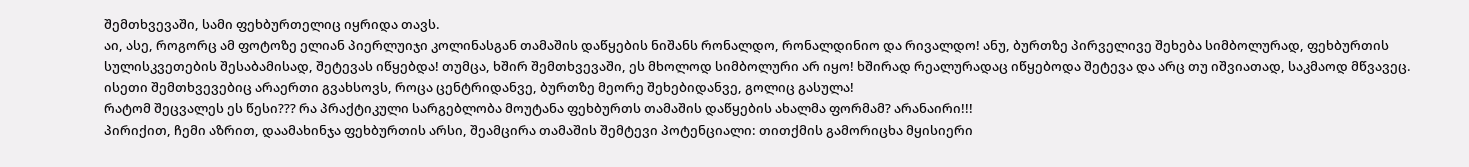შემთხვევაში, სამი ფეხბურთელიც იყრიდა თავს.
აი, ასე, როგორც ამ ფოტოზე ელიან პიერლუიჯი კოლინასგან თამაშის დაწყების ნიშანს რონალდო, რონალდინიო და რივალდო! ანუ, ბურთზე პირველივე შეხება სიმბოლურად, ფეხბურთის სულისკვეთების შესაბამისად, შეტევას იწყებდა! თუმცა, ხშირ შემთხვევაში, ეს მხოლოდ სიმბოლური არ იყო! ხშირად რეალურადაც იწყებოდა შეტევა და არც თუ იშვიათად, საკმაოდ მწვავეც.
ისეთი შემთხვევებიც არაერთი გვახსოვს, როცა ცენტრიდანვე, ბურთზე მეორე შეხებიდანვე, გოლიც გასულა!
რატომ შეცვალეს ეს წესი??? რა პრაქტიკული სარგებლობა მოუტანა ფეხბურთს თამაშის დაწყების ახალმა ფორმამ? არანაირი!!!
პირიქით, ჩემი აზრით, დაამახინჯა ფეხბურთის არსი, შეამცირა თამაშის შემტევი პოტენციალი: თითქმის გამორიცხა მყისიერი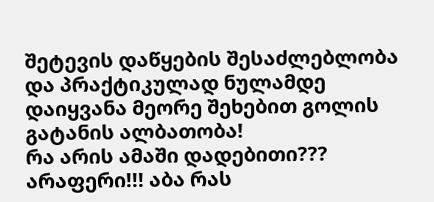შეტევის დაწყების შესაძლებლობა და პრაქტიკულად ნულამდე დაიყვანა მეორე შეხებით გოლის გატანის ალბათობა!
რა არის ამაში დადებითი??? არაფერი!!! აბა რას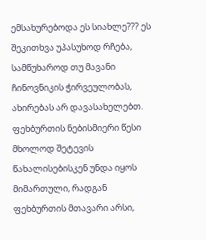ემსახურებოდა ეს სიახლე??? ეს შეკითხვა უპასუხოდ რჩება, სამწუხაროდ თუ მავანი ჩინოვნიკის ჭირვეულობას, ახირებას არ დავასახელებთ.
ფეხბურთის ნებისმიერი წესი მხოლოდ შეტევის წახალისებისკენ უნდა იყოს მიმართული, რადგან ფეხბურთის მთავარი არსი,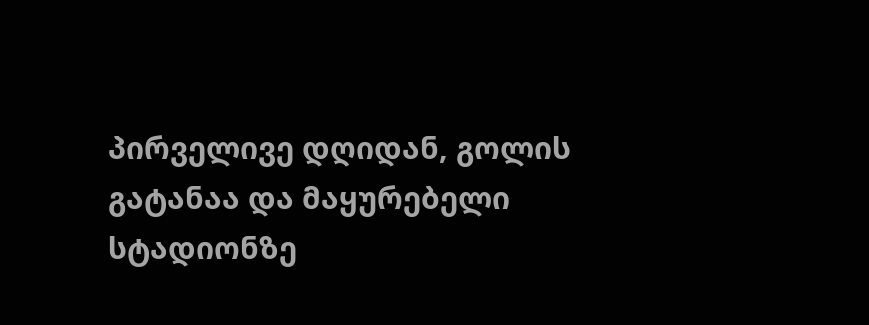პირველივე დღიდან, გოლის გატანაა და მაყურებელი სტადიონზე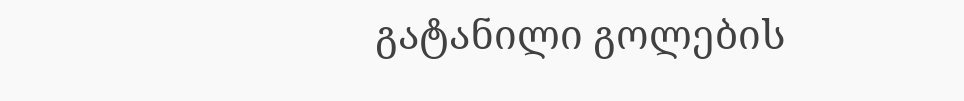გატანილი გოლების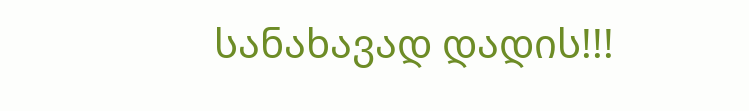სანახავად დადის!!!